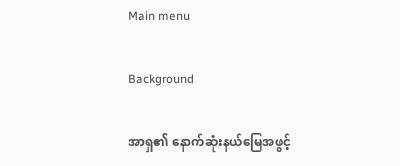Main menu

Background

အာရှ၏ နောက်ဆုံးနယ်မြေအဖွင့်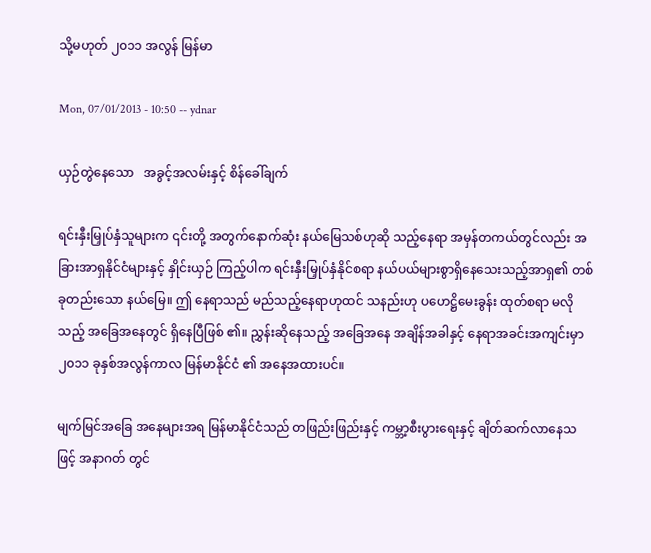သို့မဟုတ် ၂၀၁၁ အလွန် မြန်မာ

Mon, 07/01/2013 - 10:50 -- ydnar

ယှဉ်တွဲနေသော   အခွင့်အလမ်းနှင့် စိန်ခေါ်ချက်

ရင်းနှီးမြှုပ်နှံသူများက ၎င်းတို့ အတွက်နောက်ဆုံး နယ်မြေသစ်ဟုဆို သည့်နေရာ အမှန်တကယ်တွင်လည်း အခြားအာရှနိုင်ငံများနှင့် နှိုင်းယှဉ် ကြည့်ပါက ရင်းနှီးမြှုပ်နှံနိုင်စရာ နယ်ပယ်များစွာရှိနေသေးသည့်အာရှ၏ တစ်ခုတည်းသော နယ်မြေ။ ဤ နေရာသည် မည်သည့်နေရာဟုထင် သနည်းဟု ပဟေဋ္ဌိမေးခွန်း ထုတ်စရာ မလိုသည့် အခြေအနေတွင် ရှိနေပြီဖြစ် ၏။ ညွှန်းဆိုနေသည့် အခြေအနေ အချိန်အခါနှင့် နေရာအခင်းအကျင်းမှာ ၂၀၁၁ ခုနှစ်အလွန်ကာလ မြန်မာနိုင်ငံ ၏ အနေအထားပင်။

မျက်မြင်အခြေ အနေများအရ မြန်မာနိုင်ငံသည် တဖြည်းဖြည်းနှင့် ကမ္ဘာ့စီးပွားရေးနှင့် ချိတ်ဆက်လာနေသဖြင့် အနာဂတ် တွင်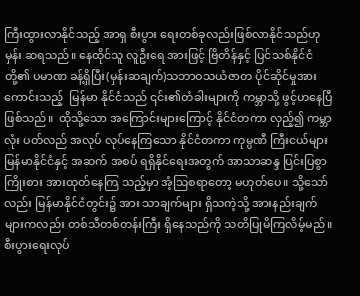ကြီးထွားလာနိုင်သည့် အာရှ စီးပွား ရေးတစ်ခုလည်းဖြစ်လာနိုင်သည်ဟု မှန်း ဆရသည်။ နေထိုင်သူ လူဦးရေ အားဖြင့် ဗြိတိန်နှင့် ပြင်သစ်နိုင်ငံတို့၏ ပမာဏ ခန့်ရှိပြီး(မှန်းဆချက်)သဘာဝသယံဇာတ ပိုင်ဆိုင်မှုအား ကောင်းသည့်  မြန်မာ နိုင်ငံသည် ၎င်း၏တံခါးများကို ကမ္ဘာသို့ ဖွင့်ဟနေပြီ ဖြစ်သည်။  ထိုသို့သော အကြောင်းများကြောင့် နိုင်ငံတကာ လှည့်၍ ကမ္ဘာလုံး ပတ်လည် အလုပ် လုပ်နေကြသော နိုင်ငံတကာ ကုမ္ပဏီ ကြီးငယ်များ မြန်မာနိုင်ငံနှင့် အဆက် အစပ် ရရှိနိုင်ရေးအတွက် အာသာဆန္ဒ ပြင်းပြစွာ ကြိုးစား အားထုတ်နေကြ သည့်မှာ အံ့သြစရာတော့ မဟုတ်ပေ။ သို့သော်လည်း မြန်မာနိုင်ငံတွင်း၌ အား သာချက်များ ရှိသကဲ့သို့ အားနည်းချက် များကလည်း တစ်သီတစ်တန်းကြီး ရှိနေသည်ကို သတိပြုမိကြလိမ့်မည်။ စီးပွားရေးလုပ်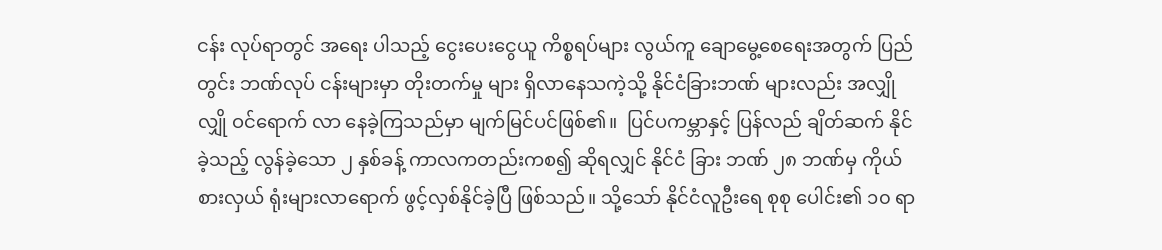ငန်း လုပ်ရာတွင် အရေး ပါသည့် ငွေးပေးငွေယူ ကိစ္စရပ်များ လွယ်ကူ ချောမွေ့စေရေးအတွက် ပြည် တွင်း ဘဏ်လုပ် ငန်းများမှာ တိုးတက်မှု များ ရှိလာနေသကဲ့သို့ နိုင်ငံခြားဘဏ် များလည်း အလျှိုလျှို ဝင်ရောက် လာ နေခဲ့ကြသည်မှာ မျက်မြင်ပင်ဖြစ်၏။  ပြင်ပကမ္ဘာနှင့် ပြန်လည် ချိတ်ဆက် နိုင်ခဲ့သည့် လွန်ခဲ့သော ၂ နှစ်ခန့် ကာလကတည်းကစ၍ ဆိုရလျှင် နိုင်ငံ ခြား ဘဏ် ၂၈ ဘဏ်မှ ကိုယ်စားလှယ် ရုံးများလာရောက် ဖွင့်လှစ်နိုင်ခဲ့ပြီ ဖြစ်သည်။ သို့သော် နိုင်ငံလူဦးရေ စုစု ပေါင်း၏ ၁၀ ရာ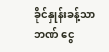ခိုင်နှုန်းခန့်သာ ဘဏ် ငွေ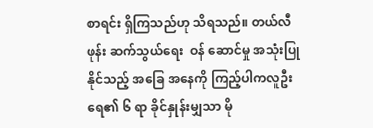စာရင်း ရှိကြသည်ဟု သိရသည်။ တယ်လီဖုန်း ဆက်သွယ်ရေး  ဝန် ဆောင်မှု အသုံးပြုနိုင်သည့် အခြေ အနေကို ကြည့်ပါကလူဦးရေ၏ ၆ ရာ ခိုင်နှုန်းမျှသာ မို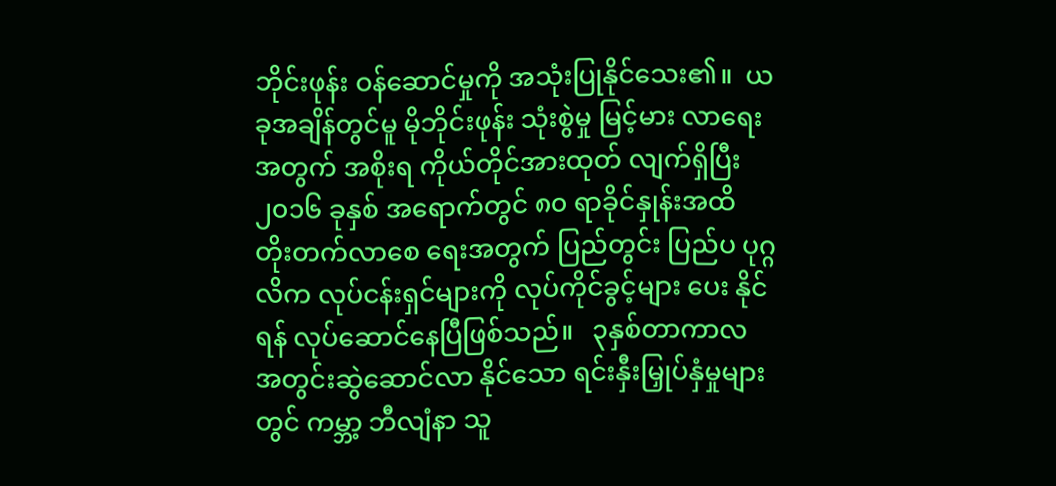ဘိုင်းဖုန်း ဝန်ဆောင်မှုကို အသုံးပြုနိုင်သေး၏။  ယခုအချိန်တွင်မူ မိုဘိုင်းဖုန်း သုံးစွဲမှု မြင့်မား လာရေး အတွက် အစိုးရ ကိုယ်တိုင်အားထုတ် လျက်ရှိပြီး ၂၀၁၆ ခုနှစ် အရောက်တွင် ၈၀ ရာခိုင်နှုန်းအထိ တိုးတက်လာစေ ရေးအတွက် ပြည်တွင်း ပြည်ပ ပုဂ္ဂလိက လုပ်ငန်းရှင်များကို လုပ်ကိုင်ခွင့်များ ပေး နိုင်ရန် လုပ်ဆောင်နေပြီဖြစ်သည်။   ၃နှစ်တာကာလ အတွင်းဆွဲဆောင်လာ နိုင်သော ရင်းနှီးမြှုပ်နှံမှုများတွင် ကမ္ဘာ့ ဘီလျံနာ သူ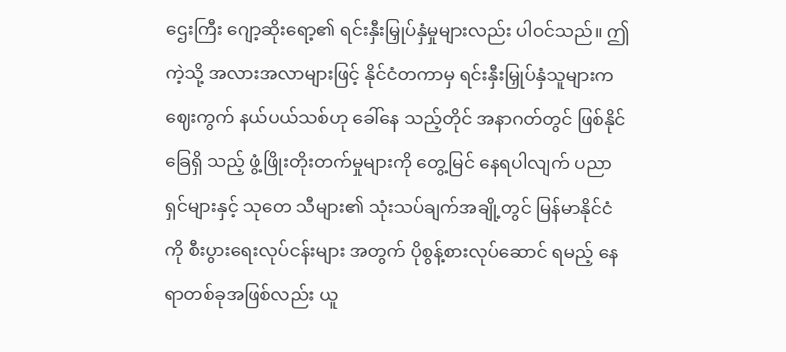ဌေးကြီး ဂျော့ဆိုးရော့၏ ရင်းနှီးမြှုပ်နှံမှုများလည်း ပါဝင်သည်။ ဤကဲ့သို့ အလားအလာများဖြင့် နိုင်ငံတကာမှ ရင်းနှီးမြှုပ်နှံသူများက ဈေးကွက် နယ်ပယ်သစ်ဟု ခေါ်နေ သည့်တိုင် အနာဂတ်တွင် ဖြစ်နိုင်ခြေရှိ သည့် ဖွံ့ဖြိုးတိုးတက်မှုများကို တွေ့မြင် နေရပါလျက် ပညာရှင်များနှင့် သုတေ သီများ၏ သုံးသပ်ချက်အချို့တွင် မြန်မာနိုင်ငံကို စီးပွားရေးလုပ်ငန်းများ အတွက် ပိုစွန့်စားလုပ်ဆောင် ရမည့် နေရာတစ်ခုအဖြစ်လည်း ယူ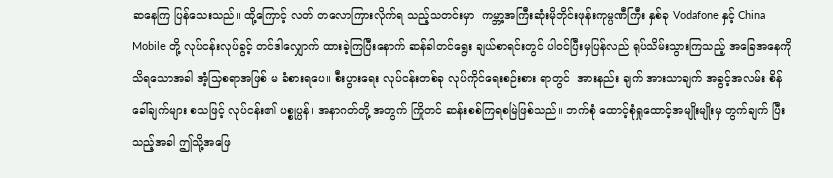ဆနေကြ ပြန်သေးသည်။ ထို့ကြောင့် လတ် တလောကြားလိုက်ရ သည့်သတင်းမှာ  ကမ္ဘာ့အကြီးဆုံးမိုဘိုင်းဖုန်းကုမ္ပဏီကြီး နှစ်ခု Vodafone နှင့် China Mobile တို့ လုပ်ငန်းလုပ်ခွင့် တင်ဒါလျှောက် ထားခဲ့ကြပြီးနောက် ဆန်ခါတင်ရွေး ချယ်စာရင်းတွင် ပါဝင်ပြီးမှပြန်လည် ရုပ်သိမ်းသွားကြသည့် အခြေအနေကို သိရသောအခါ အံ့သြစရာအဖြစ် မ ခံစားရပေ။ စီးပွားရေး လုပ်ငန်းတစ်ခု လုပ်ကိုင်ရေးစဉ်းစား ရာတွင်  အားနည်း ချက် အားသာချက် အခွင့်အလမ်း စိန်ခေါ်ချက်များ စသဖြင့် လုပ်ငန်း၏ ပစ္စုပ္ပန်၊ အနာဂတ်တို့ အတွက် ကြိုတင် ဆန်းစစ်ကြရစမြဲဖြစ်သည်။ ဘက်စုံ ထောင့်စုံရှုထောင့်အမျိုးမျိုးမှ တွက်ချက် ပြီးသည့်အခါ ဤသို့အဖြေ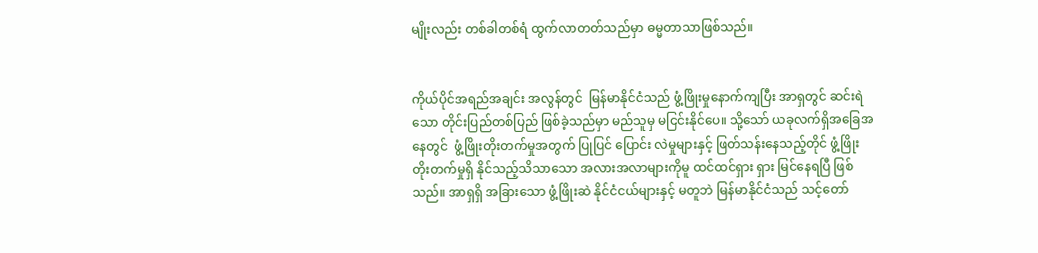မျိုးလည်း တစ်ခါတစ်ရံ ထွက်လာတတ်သည်မှာ ဓမ္မတာသာဖြစ်သည်။


ကိုယ်ပိုင်အရည်အချင်း အလွန်တွင်  မြန်မာနိုင်ငံသည် ဖွံ့ဖြိုးမှုနောက်ကျပြီး အာရှတွင် ဆင်းရဲသော တိုင်းပြည်တစ်ပြည် ဖြစ်ခဲ့သည်မှာ မည်သူမှ မငြင်းနိုင်ပေ။ သို့သော် ယခုလက်ရှိအခြေအနေတွင်  ဖွံ့ဖြိုးတိုးတက်မှုအတွက် ပြုပြင် ပြောင်း လဲမှုများနှင့် ဖြတ်သန်းနေသည့်တိုင် ဖွံ့ဖြိုးတိုးတက်မှုရှိ နိုင်သည့်သိသာသော အလားအလာများကိုမူ ထင်ထင်ရှား ရှား မြင်နေရပြီ ဖြစ်သည်။ အာရှရှိ အခြားသော ဖွံ့ဖြိုးဆဲ နိုင်ငံငယ်များနှင့် မတူဘဲ မြန်မာနိုင်ငံသည် သင့်တော်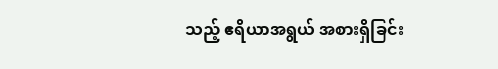သည့် ဧရိယာအရွယ် အစားရှိခြင်း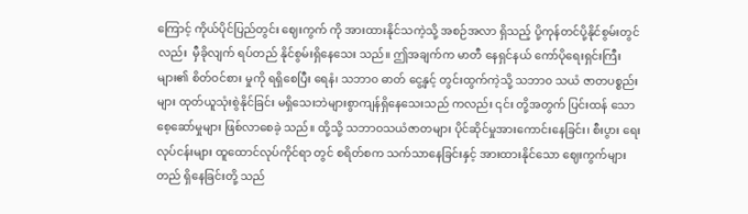ကြောင့် ကိုယ်ပိုင်ပြည်တွင်း ဈေးကွက် ကို အားထားနိုင်သကဲ့သို့ အစဉ်အလာ ရှိသည့် ပို့ကုန်တင်ပို့နိုင်စွမ်းတွင်လည်း  မှီခိုလျက် ရပ်တည် နိုင်စွမ်းရှိနေသေး သည်။ ဤအချက်က မာတီ နေရှင်နယ် ကော်ပိုရေးရှင်းကြီးများ၏ စိတ်ဝင်စား မှုကို ရရှိစေပြီး ရေနံ၊ သဘာ၀ ဓာတ် ငွေ့နှင့် တွင်းထွက်ကဲ့သို့ သဘာ၀ သယံ ဇာတပစ္စည်းများ ထုတ်ယူသုံးစွဲနိုင်ခြင်း မရှိသေးဘဲများစွာကျန်ရှိနေသေးသည် ကလည်း ၎င်း တို့အတွက် ပြင်းထန် သော စေ့ဆော်မှုများ ဖြစ်လာစေခဲ့ သည်။ ထို့သို့ သဘာဝသယံဇာတများ ပိုင်ဆိုင်မှုအားကောင်းနေခြင်း၊ စီးပွား ရေးလုပ်ငန်းများ ထူထောင်လုပ်ကိုင်ရာ တွင် စရိတ်စက သက်သာနေခြင်းနှင့် အားထားနိုင်သော ဈေးကွက်များတည် ရှိနေခြင်းတို့ သည်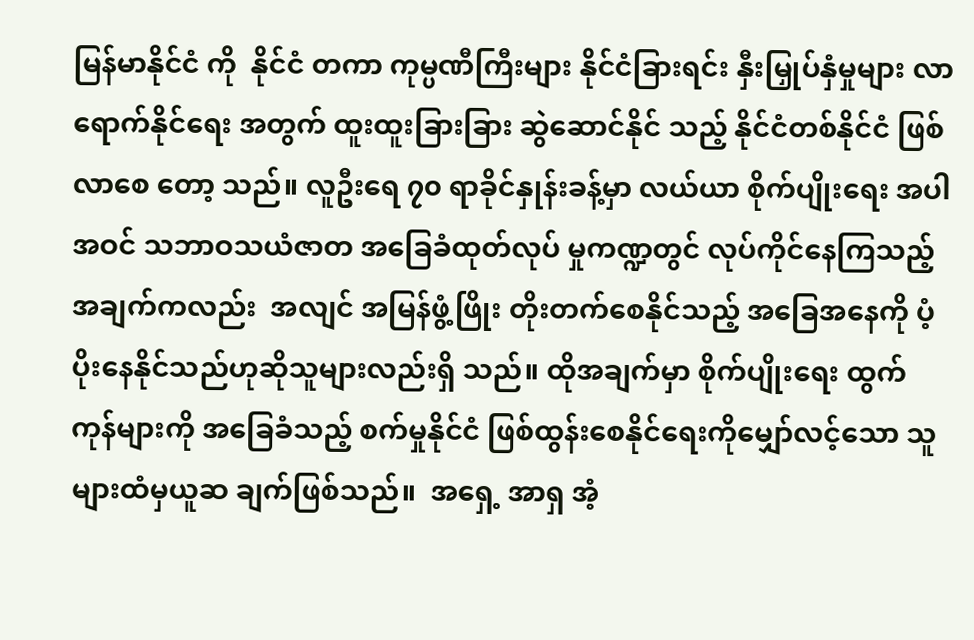မြန်မာနိုင်ငံ ကို  နိုင်ငံ တကာ ကုမ္ပဏီကြီးများ နိုင်ငံခြားရင်း နှီးမြှုပ်နှံမှုများ လာရောက်နိုင်ရေး အတွက် ထူးထူးခြားခြား ဆွဲဆောင်နိုင် သည့် နိုင်ငံတစ်နိုင်ငံ ဖြစ်လာစေ တော့ သည်။ လူဦးရေ ၇၀ ရာခိုင်နှုန်းခန့်မှာ လယ်ယာ စိုက်ပျိုးရေး အပါအဝင် သဘာဝသယံဇာတ အခြေခံထုတ်လုပ် မှုကဏ္ဍတွင် လုပ်ကိုင်နေကြသည့် အချက်ကလည်း  အလျင် အမြန်ဖွံ့ဖြိုး တိုးတက်စေနိုင်သည့် အခြေအနေကို ပံ့ပိုးနေနိုင်သည်ဟုဆိုသူများလည်းရှိ သည်။ ထိုအချက်မှာ စိုက်ပျိုးရေး ထွက် ကုန်များကို အခြေခံသည့် စက်မှုနိုင်ငံ ဖြစ်ထွန်းစေနိုင်ရေးကိုမျှော်လင့်သော သူများထံမှယူဆ ချက်ဖြစ်သည်။  အရှေ့ အာရှ အံ့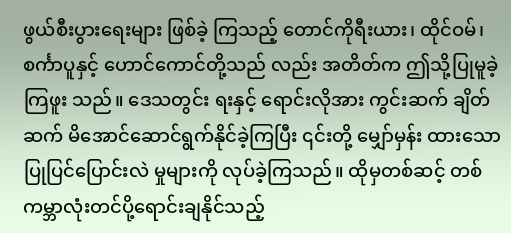ဖွယ်စီးပွားရေးများ ဖြစ်ခဲ့ ကြသည့် တောင်ကိုရီးယား၊ ထိုင်ဝမ်၊ စင်္ကာပူနှင့် ဟောင်ကောင်တို့သည် လည်း အတိတ်က ဤသို့ပြုမူခဲ့ကြဖူး သည်။ ဒေသတွင်း ရးနှင့် ရောင်းလိုအား ကွင်းဆက် ချိတ်ဆက် မိအောင်ဆောင်ရွက်နိုင်ခဲ့ကြပြီး ၎င်းတို့ မျှော်မှန်း ထားသော ပြုပြင်ပြောင်းလဲ မှုများကို လုပ်ခဲ့ကြသည်။ ထိုမှတစ်ဆင့် တစ်ကမ္ဘာလုံးတင်ပို့ရောင်းချနိုင်သည့်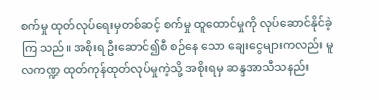စက်မှု ထုတ်လုပ်ရေးမှတစ်ဆင့် စက်မှု ထူထောင်မှုကို လုပ်ဆောင်နိုင်ခဲ့ကြ သည်။ အစိုးရ ဦးဆောင်၍စီ စဉ်နေ သော ချေးငွေများကလည်း မူလကဏ္ဍ ထုတ်ကုန်ထုတ်လုပ်မှုကဲ့သို့ အစိုးရမှ ဆန္ဒအာသီသနည်း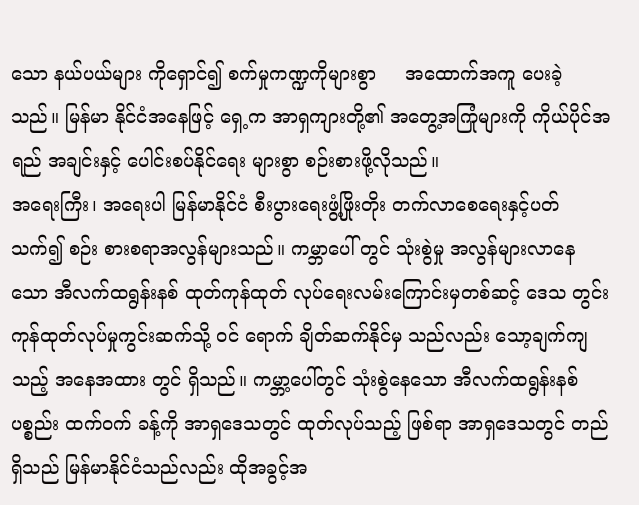သော နယ်ပယ်များ ကိုရှောင်၍ စက်မှုကဏ္ဍကိုများစွာ     အထောက်အကူ ပေးခဲ့သည်။ မြန်မာ နိုင်ငံအနေဖြင့် ရှေ့က အာရှကျားတို့၏ အတွေ့အကြုံများကို ကိုယ်ပိုင်အရည် အချင်းနှင့် ပေါင်းစပ်နိုင်ရေး များစွာ စဉ်းစားဖို့လိုသည်။
အရေးကြီး၊ အရေးပါ မြန်မာနိုင်ငံ စီးပွားရေးဖွံ့ဖြိုးတိုး တက်လာစေရေးနှင့်ပတ်သက်၍ စဉ်း စားစရာအလွန်များသည်။ ကမ္ဘာပေါ် တွင် သုံးစွဲမှု အလွန်များလာနေသော အီလက်ထရွန်းနစ် ထုတ်ကုန်ထုတ် လုပ်ရေးလမ်းကြောင်းမှတစ်ဆင့် ဒေသ တွင်း ကုန်ထုတ်လုပ်မှုကွင်းဆက်သို့ ဝင် ရောက် ချိတ်ဆက်နိုင်မှ သည်လည်း သော့ချက်ကျသည့် အနေအထား တွင် ရှိသည်။ ကမ္ဘာ့ပေါ်တွင် သုံးစွဲနေသော အီလက်ထရွန်းနစ်ပစ္စည်း ထက်ဝက် ခန့်ကို အာရှဒေသတွင် ထုတ်လုပ်သည့် ဖြစ်ရာ အာရှဒေသတွင် တည်ရှိသည် မြန်မာနိုင်ငံသည်လည်း ထိုအခွင့်အ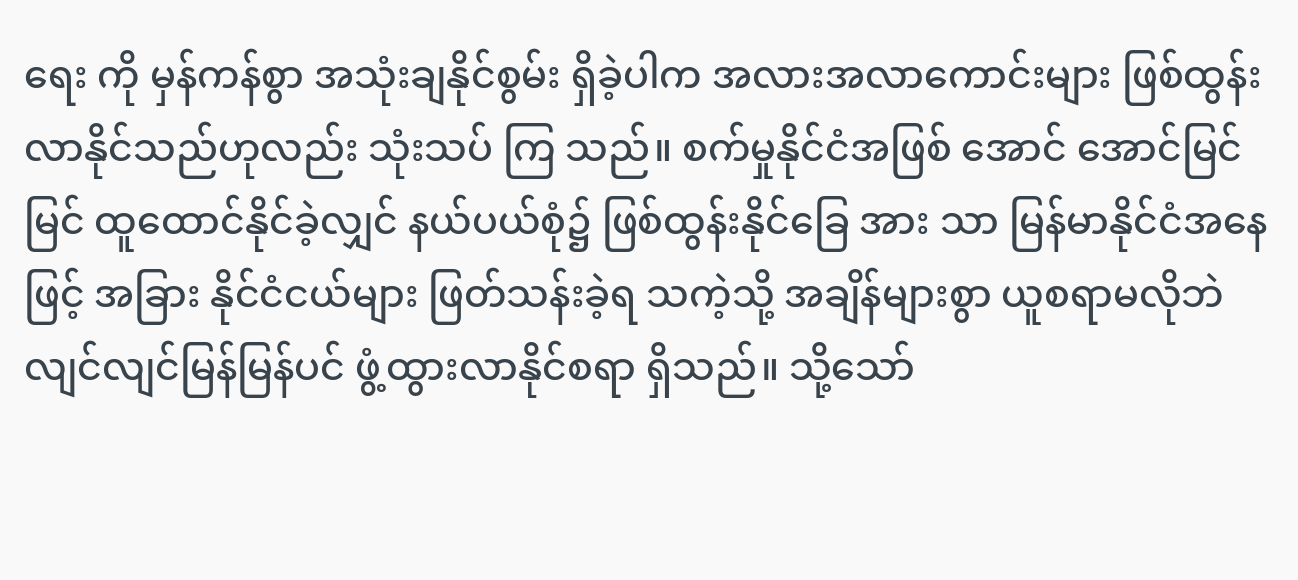ရေး ကို မှန်ကန်စွာ အသုံးချနိုင်စွမ်း ရှိခဲ့ပါက အလားအလာကောင်းများ ဖြစ်ထွန်း လာနိုင်သည်ဟုလည်း သုံးသပ် ကြ သည်။ စက်မှုနိုင်ငံအဖြစ် အောင် အောင်မြင်မြင် ထူထောင်နိုင်ခဲ့လျှင် နယ်ပယ်စုံ၌ ဖြစ်ထွန်းနိုင်ခြေ အား သာ မြန်မာနိုင်ငံအနေဖြင့် အခြား နိုင်ငံငယ်များ ဖြတ်သန်းခဲ့ရ သကဲ့သို့ အချိန်များစွာ ယူစရာမလိုဘဲ လျင်လျင်မြန်မြန်ပင် ဖွံ့ထွားလာနိုင်စရာ ရှိသည်။ သို့သော်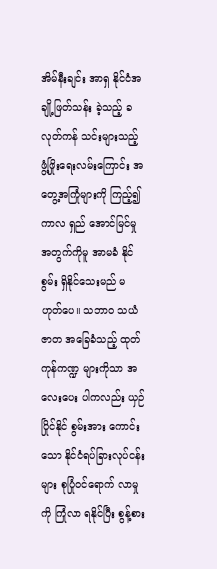အိမ်နီးချင်း အာရှ နိုင်ငံအချို့ဖြတ်သန်း ခဲ့သည့် ခလုတ်ကန် သင်းများသည့် ဖွံ့ဖြိုးရေးလမ်းကြောင်း အတွေ့အကြုံများကို ကြည့်၍  ကာလ ရှည် အောင်မြင်မှု အတွက်ကိုမူ အာမခံ နိုင်စွမ်း ရှိနိုင်သေးမည် မဟုတ်ပေ။ သဘာ၀ သယံဇာတ အခြေခံသည့် ထုတ်ကုန်ကဏ္ဍ များကိုသာ အလေးပေး ပါကလည်း ယှဉ်ပြိုင်နိုင် စွမ်းအား ကောင်းသော နိုင်ငံရပ်ခြားလုပ်ငန်း များ စုပြုံဝင်ရောက် လာမှုကို ကြုံလာ ရနိုင်ပြီး စွန့်စား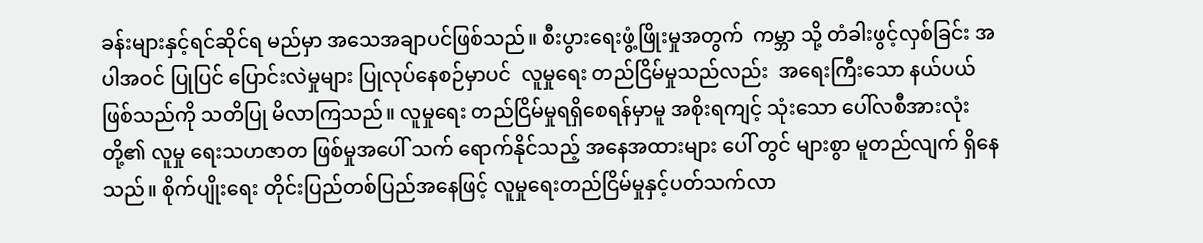ခန်းများနှင့်ရင်ဆိုင်ရ မည်မှာ အသေအချာပင်ဖြစ်သည်။ စီးပွားရေးဖွံ့ဖြိုးမှုအတွက်  ကမ္ဘာ သို့ တံခါးဖွင့်လှစ်ခြင်း အပါအဝင် ပြုပြင် ပြောင်းလဲမှုများ ပြုလုပ်နေစဉ်မှာပင်  လူမှုရေး တည်ငြိမ်မှုသည်လည်း  အရေးကြီးသော နယ်ပယ်ဖြစ်သည်ကို သတိပြု မိလာကြသည်။ လူမှုရေး တည်ငြိမ်မှုရရှိစေရန်မှာမူ အစိုးရကျင့် သုံးသော ပေါ်လစီအားလုံးတို့၏ လူမှု ရေးသဟဇာတ ဖြစ်မှုအပေါ် သက် ရောက်နိုင်သည့် အနေအထားများ ပေါ် တွင် များစွာ မူတည်လျက် ရှိနေသည်။ စိုက်ပျိုးရေး တိုင်းပြည်တစ်ပြည်အနေဖြင့် လူမှုရေးတည်ငြိမ်မှုနှင့်ပတ်သက်လာ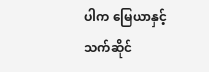ပါက မြေယာနှင့်သက်ဆိုင်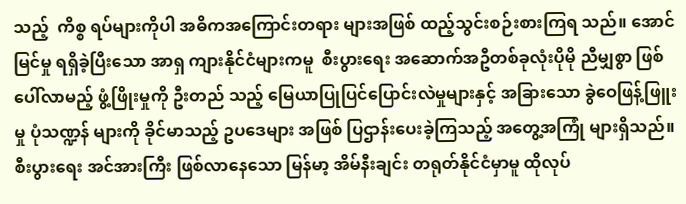သည့်  ကိစ္စ ရပ်များကိုပါ အဓိကအကြောင်းတရား များအဖြစ် ထည့်သွင်းစဉ်းစားကြရ သည်။ အောင်မြင်မှု ရရှိခဲ့ပြီးသော အာရှ ကျားနိုင်ငံများကမူ  စီးပွားရေး အဆောက်အဦတစ်ခုလုံးပိုမို ညီမျှစွာ ဖြစ်ပေါ်လာမည့် ဖွံ့ဖြိုးမှုကို ဦးတည် သည့် မြေယာပြုပြင်ပြောင်းလဲမှုများနှင့် အခြားသော ခွဲဝေဖြန့်ဖြူးမှု ပုံသဏ္ဍန် များကို ခိုင်မာသည့် ဥပဒေများ အဖြစ် ပြဌာန်းပေးခဲ့ကြသည့် အတွေ့အကြုံ များရှိသည်။ စီးပွားရေး အင်အားကြီး ဖြစ်လာနေသော မြန်မာ့ အိမ်နီးချင်း တရုတ်နိုင်ငံမှာမူ ထိုလုပ်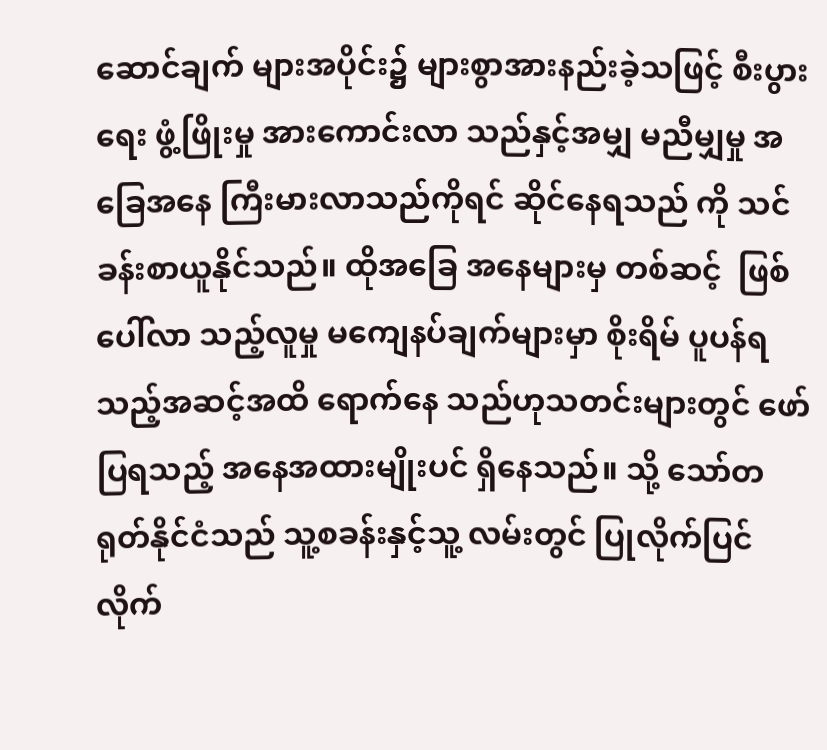ဆောင်ချက် များအပိုင်း၌ များစွာအားနည်းခဲ့သဖြင့် စီးပွားရေး ဖွံ့ဖြိုးမှု အားကောင်းလာ သည်နှင့်အမျှ မညီမျှမှု အခြေအနေ ကြီးမားလာသည်ကိုရင် ဆိုင်နေရသည် ကို သင်ခန်းစာယူနိုင်သည်။ ထိုအခြေ အနေများမှ တစ်ဆင့်  ဖြစ်ပေါ်လာ သည့်လူမှု မကျေနပ်ချက်များမှာ စိုးရိမ် ပူပန်ရသည့်အဆင့်အထိ ရောက်နေ သည်ဟုသတင်းများတွင် ဖော်ပြရသည့် အနေအထားမျိုးပင် ရှိနေသည်။ သို့ သော်တရုတ်နိုင်ငံသည် သူ့စခန်းနှင့်သူ့ လမ်းတွင် ပြုလိုက်ပြင်လိုက်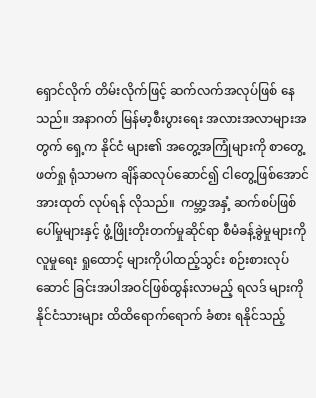ရှောင်လိုက် တိမ်းလိုက်ဖြင့် ဆက်လက်အလုပ်ဖြစ် နေသည်။ အနာဂတ် မြန်မာ့စီးပွားရေး အလားအလာများအတွက် ရှေ့က နိုင်ငံ များ၏ အတွေ့အကြုံများကို စာတွေ့ ဖတ်ရှု ရုံသာမက ချိန်ဆလုပ်ဆောင်၍ ငါတွေ့ဖြစ်အောင် အားထုတ် လုပ်ရန် လိုသည်။  ကမ္ဘာ့အနှံ့ ဆက်စပ်ဖြစ် ပေါ်မှုများနှင့် ဖွံ့ဖြိုးတိုးတက်မှုဆိုင်ရာ စီမံခန့်ခွဲမှုများကို  လူမှုရေး ရှုထောင့် များကိုပါထည့်သွင်း စဉ်းစားလုပ်ဆောင် ခြင်းအပါအဝင်ဖြစ်ထွန်းလာမည့် ရလဒ် များကိုနိုင်ငံသားများ ထိထိရောက်ရောက် ခံစား ရနိုင်သည့်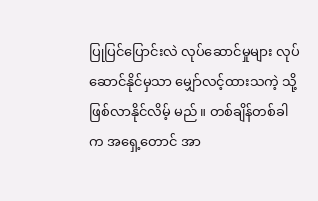ပြုပြင်ပြောင်းလဲ လုပ်ဆောင်မှုများ လုပ်ဆောင်နိုင်မှသာ မျှော်လင့်ထားသကဲ့ သို့ ဖြစ်လာနိုင်လိမ့် မည်။ တစ်ချိန်တစ်ခါက အရှေ့တောင် အာ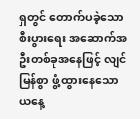ရှတွင် တောက်ပခဲ့သော စီးပွားရေး အဆောက်အ ဦးတစ်ခုအနေဖြင့် လျင် မြန်စွာ ဖွံ့ထွားနေသော ယနေ့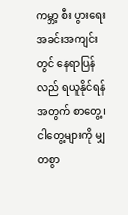ကမ္ဘာ့ စီး ပွားရေး အခင်းအကျင်းတွင် နေရာပြန် လည် ရယူနိုင်ရန်အတွက် စာတွေ့၊ ငါတွေ့များကို မျှတစွာ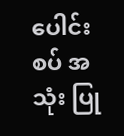ပေါင်းစပ် အသုံး ပြု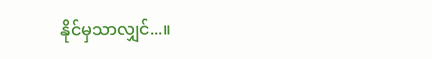နိုင်မှသာလျှင်...။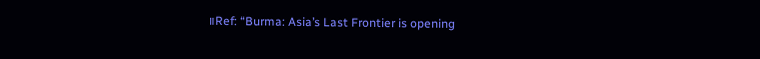။Ref: “Burma: Asia’s Last Frontier is opening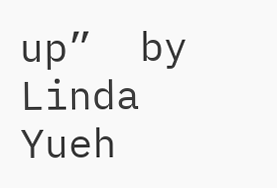up”  by   Linda Yueh